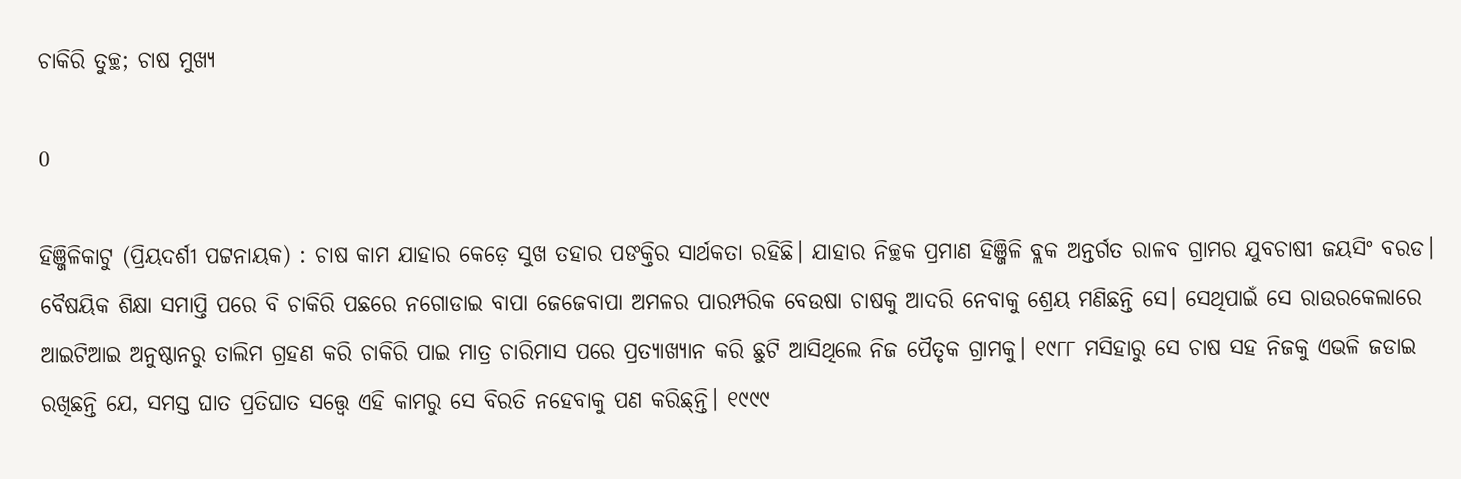ଚାକିରି ତୁଚ୍ଛ; ଚାଷ ମୁଖ୍ୟ

0

ହିଞ୍ଜିଳିକାଟୁ (ପ୍ରିୟଦର୍ଶୀ ପଟ୍ଟନାୟକ) : ଚାଷ କାମ ଯାହାର କେଡ଼େ ସୁଖ ତହାର ପଙକ୍ତିର ସାର୍ଥକତା ରହିଛି। ଯାହାର ନିଚ୍ଛକ ପ୍ରମାଣ ହିଞ୍ଜିଳି ବ୍ଲକ ଅନ୍ତର୍ଗତ ରାଳବ ଗ୍ରାମର ଯୁବଚାଷୀ ଜୟସିଂ ବରଡ। ବୈଷୟିକ ଶିକ୍ଷା ସମାପ୍ତି ପରେ ବି ଚାକିରି ପଛରେ ନଗୋଡାଇ ବାପା ଜେଜେବାପା ଅମଳର ପାରମ୍ପରିକ ବେଉଷା ଚାଷକୁ ଆଦରି ନେବାକୁ ଶ୍ରେୟ ମଣିଛନ୍ତି ସେ। ସେଥିପାଇଁ ସେ ରାଉରକେଲାରେ ଆଇଟିଆଇ ଅନୁଷ୍ଠାନରୁ ତାଲିମ ଗ୍ରହଣ କରି ଚାକିରି ପାଇ ମାତ୍ର ଚାରିମାସ ପରେ ପ୍ରତ୍ୟାଖ୍ୟାନ କରି ଛୁଟି ଆସିଥିଲେ ନିଜ ପୈତୃକ ଗ୍ରାମକୁ। ୧୯୮୮ ମସିହାରୁ ସେ ଚାଷ ସହ ନିଜକୁ ଏଭଳି ଜଡାଇ ରଖିଛନ୍ତି ଯେ, ସମସ୍ତ ଘାତ ପ୍ରତିଘାତ ସତ୍ତ୍ବେ ଏହି କାମରୁ ସେ ବିରତି ନହେବାକୁ ପଣ କରିଛ୍‍ନ୍ତି। ୧୯୯୯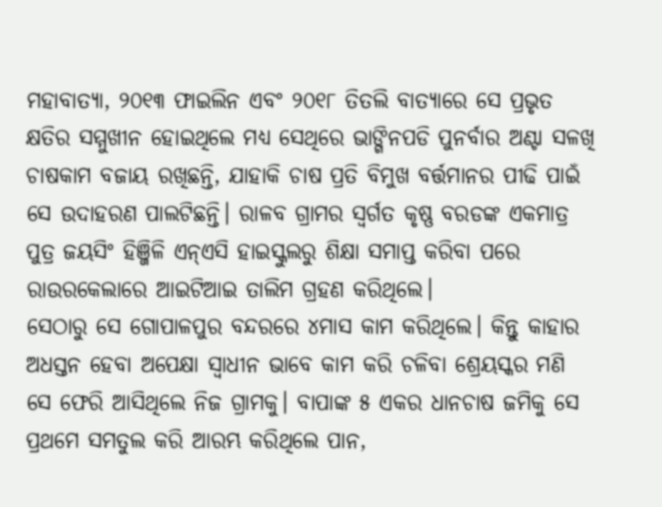ମହାବାତ୍ୟା, ୨୦୧୩ ଫାଇଲିନ ଏବଂ ୨୦୧୮ ତିତଲି ବାତ୍ୟାରେ ସେ ପ୍ରଭୃତ କ୍ଷତିର ସମ୍ମୁଖୀନ ହୋଇଥିଲେ ମଧ୍ୟ ସେଥିରେ ଭାଙ୍ଗିନପଡି ପୁନର୍ବାର ଅଣ୍ଟା ସଳଖି ଚାଷକାମ ବଜାୟ ରଖିଛନ୍ତି, ଯାହାକି ଚାଷ ପ୍ରତି ବିମୁଖ ବର୍ତ୍ତମାନର ପୀଢି ପାଇଁ ସେ ଉଦାହରଣ ପାଲଟିଛନ୍ତି। ରାଳବ ଗ୍ରାମର ସ୍ୱର୍ଗତ କୃଷ୍ଣ ବରଡଙ୍କ ଏକମାତ୍ର ପୁତ୍ର ଜୟସିଂ ହିଞ୍ଜିଳି ଏନ୍‍ଏସି ହାଇସ୍କୁଲରୁ ଶିକ୍ଷା ସମାପ୍ତ କରିବା ପରେ ରାଉରକେଲାରେ ଆଇଟିଆଇ ତାଲିମ ଗ୍ରହଣ କରିଥିଲେ।
ସେଠାରୁ ସେ ଗୋପାଳପୁର ବନ୍ଦରରେ ୪ମାସ କାମ କରିଥିଲେ। କିନ୍ତୁ କାହାର ଅଧସ୍ତନ ହେବା ଅପେକ୍ଷା ସ୍ୱାଧୀନ ଭାବେ କାମ କରି ଚଳିବା ଶ୍ରେୟସ୍କର ମଣି ସେ ଫେରି ଆସିଥିଲେ ନିଜ ଗ୍ରାମକୁ। ବାପାଙ୍କ ୫ ଏକର ଧାନଚାଷ ଜମିକୁ ସେ ପ୍ରଥମେ ସମତୁଲ କରି ଆରମ୍ଭ କରିଥିଲେ ପାନ,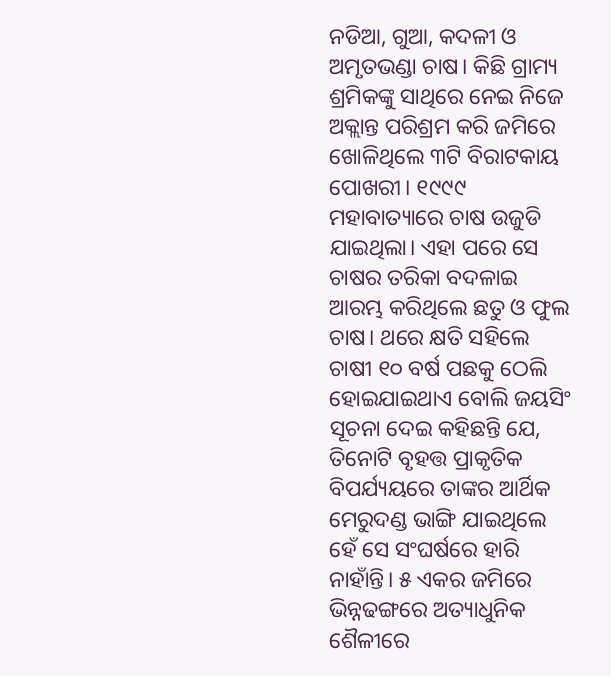ନଡିଆ, ଗୁଆ, କଦଳୀ ଓ ଅମୃତଭଣ୍ଡା ଚାଷ। କିଛି ଗ୍ରାମ୍ୟ ଶ୍ରମିକଙ୍କୁ ସାଥିରେ ନେଇ ନିଜେ ଅକ୍ଲାନ୍ତ ପରିଶ୍ରମ କରି ଜମିରେ ଖୋଳିଥିଲେ ୩ଟି ବିରାଟକାୟ ପୋଖରୀ। ୧୯୯୯ ମହାବାତ୍ୟାରେ ଚାଷ ଉଜୁଡି ଯାଇଥିଲା। ଏହା ପରେ ସେ ଚାଷର ତରିକା ବଦଳାଇ ଆରମ୍ଭ କରିଥିଲେ ଛତୁ ଓ ଫୁଲ ଚାଷ। ଥରେ କ୍ଷତି ସହିଲେ ଚାଷୀ ୧୦ ବର୍ଷ ପଛକୁ ଠେଲି ହୋଇଯାଇଥାଏ ବୋଲି ଜୟସିଂ ସୂଚନା ଦେଇ କହିଛନ୍ତି ଯେ, ତିନୋଟି ବୃହତ୍ତ ପ୍ରାକୃତିକ ବିପର୍ଯ୍ୟୟରେ ତାଙ୍କର ଆର୍ଥିକ ମେରୁଦଣ୍ଡ ଭାଙ୍ଗି ଯାଇଥିଲେ ହେଁ ସେ ସଂଘର୍ଷରେ ହାରି ନାହାଁନ୍ତି। ୫ ଏକର ଜମିରେ ଭିନ୍ନଢଙ୍ଗରେ ଅତ୍ୟାଧୁନିକ ଶୈଳୀରେ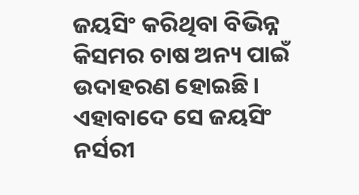ଜୟସିଂ କରିଥିବା ବିଭିନ୍ନ କିସମର ଚାଷ ଅନ୍ୟ ପାଇଁ ଉଦାହରଣ ହୋଇଛି। ଏହାବାଦେ ସେ ଜୟସିଂ ନର୍ସରୀ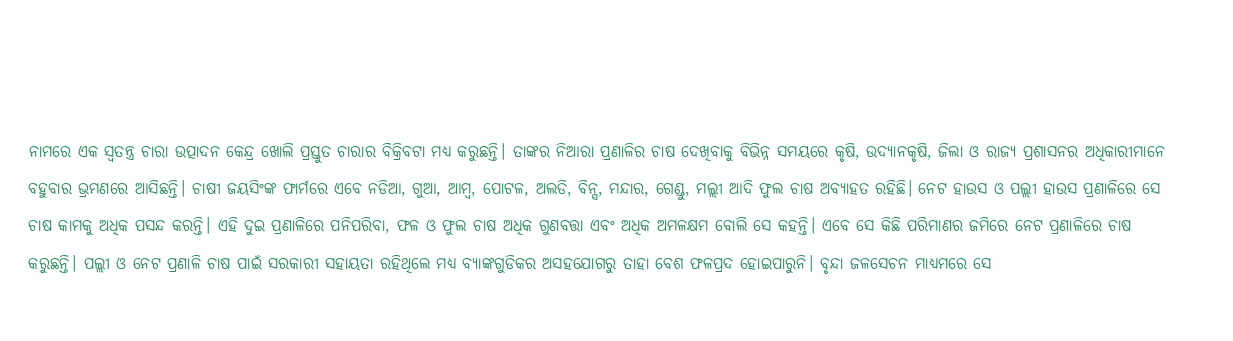ନାମରେ ଏକ ସ୍ୱତନ୍ତ୍ର ଚାରା ଉତ୍ପାଦନ କେନ୍ଦ୍ର ଖୋଲି ପ୍ରସ୍ତୁତ ଚାରାର ବିକ୍ରିବଟା ମଧ୍ୟ କରୁଛନ୍ତି। ତାଙ୍କର ନିଆରା ପ୍ରଣାଳିର ଚାଷ ଦେଖିବାକୁ ବିଭିନ୍ନ ସମୟରେ କୃଷି, ଉଦ୍ୟାନକୃଷି, ଜିଲା ଓ ରାଜ୍ୟ ପ୍ରଶାସନର ଅଧିକାରୀମାନେ ବହୁବାର ଭ୍ରମଣରେ ଆସିଛନ୍ତି। ଚାଷୀ ଜୟସିଂଙ୍କ ଫାର୍ମରେ ଏବେ ନଡିଆ, ଗୁଆ, ଆମ୍ବ, ପୋଟଳ, ଅଲଡି, ବିନ୍ସ, ମନ୍ଦାର, ଗେଣ୍ଡୁ, ମଲ୍ଲୀ ଆଦି ଫୁଲ ଚାଷ ଅବ୍ୟାହତ ରହିଛି। ନେଟ ହାଉସ ଓ ପଲ୍ଲୀ ହାଉସ ପ୍ରଣାଳିରେ ସେ ଚାଷ କାମକୁ ଅଧିକ ପସନ୍ଦ କରନ୍ତି। ଏହି ଦୁଇ ପ୍ରଣାଳିରେ ପନିପରିବା, ଫଳ ଓ ଫୁଲ ଚାଷ ଅଧିକ ଗୁଣବତ୍ତା ଏବଂ ଅଧିକ ଅମଳକ୍ଷମ ବୋଲି ସେ କହନ୍ତି। ଏବେ ସେ କିଛି ପରିମାଣର ଜମିରେ ନେଟ ପ୍ରଣାଳିରେ ଚାଷ କରୁଛନ୍ତି। ପଲ୍ଲୀ ଓ ନେଟ ପ୍ରଣାଳି ଚାଷ ପାଇଁ ସରକାରୀ ସହାୟତା ରହିଥିଲେ ମଧ୍ୟ ବ୍ୟାଙ୍କଗୁଡିକର ଅସହଯୋଗରୁ ତାହା ବେଶ ଫଳପ୍ରଦ ହୋଇପାରୁନି। ବୃନ୍ଦା ଜଳସେଚନ ମାଧ୍ୟମରେ ସେ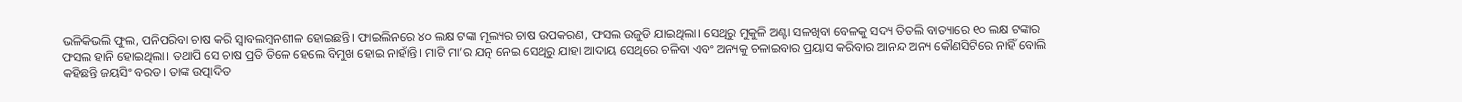ଭଳିକିଭଲି ଫୁଲ, ପନିପରିବା ଚାଷ କରି ସ୍ୱାବଲମ୍ବନଶୀଳ ହୋଇଛନ୍ତି। ଫାଇଲିନରେ ୪୦ ଲକ୍ଷ ଟଙ୍କା ମୂଲ୍ୟର ଚାଷ ଉପକରଣ, ଫସଲ ଉଜୁଡି ଯାଇଥିଲା। ସେଥିରୁ ମୁକୁଳି ଅଣ୍ଟା ସଳଖିବା ବେଳକୁ ସଦ୍ୟ ତିତଲି ବାତ୍ୟାରେ ୧୦ ଲକ୍ଷ ଟଙ୍କାର ଫସଲ ହାନି ହୋଇଥିଲା। ତଥାପି ସେ ଚାଷ ପ୍ରତି ତିଳେ ହେଲେ ବିମୁଖ ହୋଇ ନାହାଁନ୍ତି। ମାଟି ମା’ର ଯତ୍ନ ନେଇ ସେଥିରୁ ଯାହା ଆଦାୟ ସେଥିରେ ଚଳିବା ଏବଂ ଅନ୍ୟକୁ ଚଳାଇବାର ପ୍ରୟାସ କରିବାର ଆନନ୍ଦ ଅନ୍ୟ କୌଣସିଟିରେ ନାହିଁ ବୋଲି କହିଛନ୍ତି ଜୟସିଂ ବରଡ। ତାଙ୍କ ଉତ୍ପାଦିତ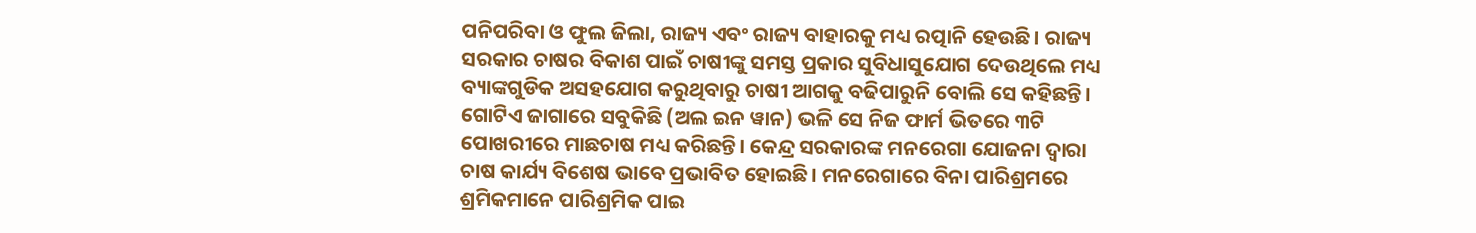ପନିପରିବା ଓ ଫୁଲ ଜିଲା, ରାଜ୍ୟ ଏବଂ ରାଜ୍ୟ ବାହାରକୁ ମଧ୍ୟ ରତ୍ପାନି ହେଉଛି। ରାଜ୍ୟ ସରକାର ଚାଷର ବିକାଶ ପାଇଁ ଚାଷୀଙ୍କୁ ସମସ୍ତ ପ୍ରକାର ସୁବିଧାସୁଯୋଗ ଦେଉଥିଲେ ମଧ୍ୟ ବ୍ୟାଙ୍କଗୁଡିକ ଅସହଯୋଗ କରୁଥିବାରୁ ଚାଷୀ ଆଗକୁ ବଢିପାରୁନି ବୋଲି ସେ କହିଛନ୍ତି। ଗୋଟିଏ ଜାଗାରେ ସବୁକିଛି (ଅଲ ଇନ ୱାନ) ଭଳି ସେ ନିଜ ଫାର୍ମ ଭିତରେ ୩ଟି ପୋଖରୀରେ ମାଛଚାଷ ମଧ୍ୟ କରିଛନ୍ତି। କେନ୍ଦ୍ର ସରକାରଙ୍କ ମନରେଗା ଯୋଜନା ଦ୍ୱାରା ଚାଷ କାର୍ଯ୍ୟ ବିଶେଷ ଭାବେ ପ୍ରଭାବିତ ହୋଇଛି। ମନରେଗାରେ ବିନା ପାରିଶ୍ରମରେ ଶ୍ରମିକମାନେ ପାରିଶ୍ରମିକ ପାଇ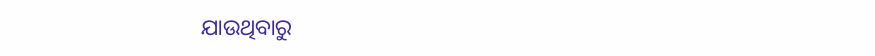ଯାଉଥିବାରୁ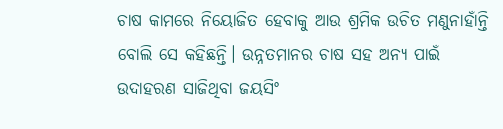ଚାଷ କାମରେ ନିୟୋଜିତ ହେବାକୁ ଆଉ ଶ୍ରମିକ ଉଚିତ ମଣୁନାହାଁନ୍ତି ବୋଲି ସେ କହିଛନ୍ତି। ଉନ୍ନତମାନର ଚାଷ ସହ ଅନ୍ୟ ପାଇଁ ଉଦାହରଣ ସାଜିଥିବା ଜୟସିଂ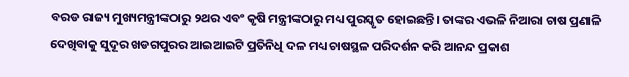ବରଡ ରାଜ୍ୟ ମୁଖ୍ୟମନ୍ତ୍ରୀଙ୍କଠାରୁ ୨ଥର ଏବଂ କୃଷି ମନ୍ତ୍ରୀଙ୍କଠାରୁ ମଧ୍ୟ ପୁରସ୍କୃତ ହୋଇଛନ୍ତି। ତାଙ୍କର ଏଭଳି ନିଆରା ଚାଷ ପ୍ରଣାଳି ଦେଖିବାକୁ ସୁଦୂର ଖଡଗପୁରର ଆଇଆଇଟି ପ୍ରତିନିଧି ଦଳ ମଧ୍ୟ ଚାଷସ୍ଥଳ ପରିଦର୍ଶନ କରି ଆନନ୍ଦ ପ୍ରକାଶ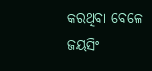କରଥିବା ବେଳେ ଜୟସିଂ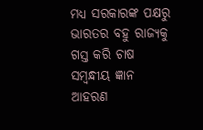ମଧ୍ୟ ସରକାରଙ୍କ ପକ୍ଷରୁ ଭାରତର ବହୁ ରାଜ୍ୟକୁ ଗସ୍ତ କରି ଚାଷ ସମ୍ବନ୍ଧୀୟ ଜ୍ଞାନ ଆହରଣ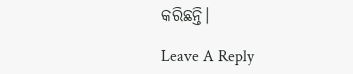କରିଛନ୍ତି।

Leave A Reply